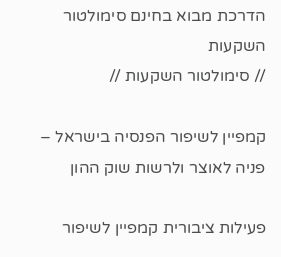הדרכת מבוא בחינם סימולטור השקעות
// סימולטור השקעות //

קמפיין לשיפור הפנסיה בישראל – פניה לאוצר ולרשות שוק ההון

פעילות ציבורית קמפיין לשיפור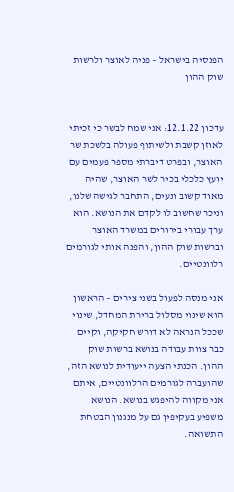הפנסיה בישראל – פניה לאוצר ולרשות שוק ההון


עדכון 12.1.22: אני שמח לבשר כי זכיתי לאוזן קשבת ולשיתוף פעולה בלשכת שר האוצר, ובפרט דיברתי מספר פעמים עם יועץ כלכלי בכיר לשר האוצר, שהיה מאוד קשוב ונעים, התחבר לגישה שלנו, וניכר שחשוב לו לקדם את הנושא. הוא ערך עבורי בירורים במשרד האוצר וברשות שוק ההון, והפנה אותי לגורמים רלוונטיים.

אני מנסה לפעול בשני צירים – הראשון הוא שינוי מסלול ברירת המחדל, שינוי שככל הנראה לא דורש חקיקה, וקיים כבר צוות עבודה בנושא ברשות שוק ההון. הכנתי הצעה ייעודית לנושא הזה, שהועברה לגורמים הרלוונטיים, איתם אני מקווה להיפגש בנושא. הנושא משפיע בעקיפין גם על מנגנון הבטחת התשואה.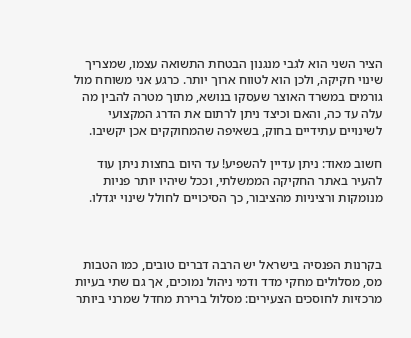הציר השני הוא לגבי מנגנון הבטחת התשואה עצמו, שמצריך שינוי חקיקה, ולכן הוא לטווח ארוך יותר. כרגע אני משוחח מול גורמים במשרד האוצר שעסקו בנושא, מתוך מטרה להבין מה עלה עד כה, והאם וכיצד ניתן לרתום את הדרג המקצועי לשינויים עתידיים בחוק, בשאיפה שהמחוקקים אכן יקשיבו.

חשוב מאוד: ניתן עדיין להשפיע! עד היום בחצות ניתן עוד להעיר באתר החקיקה הממשלתי, וככל שיהיו יותר פניות מנומקות ורציניות מהציבור, כך הסיכויים לחולל שינוי יגדלו.



בקרנות הפנסיה בישראל יש הרבה דברים טובים, כמו הטבות מס, מסלולים מחקי מדד ודמי ניהול נמוכים, אך גם שתי בעיות מרכזיות לחוסכים הצעירים: מסלול ברירת מחדל שמרני ביותר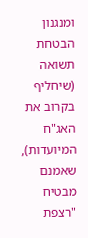ומנגנון הבטחת תשואה (שיחליף בקרוב את האג"ח המיועדות), שאמנם מבטיח "רצפת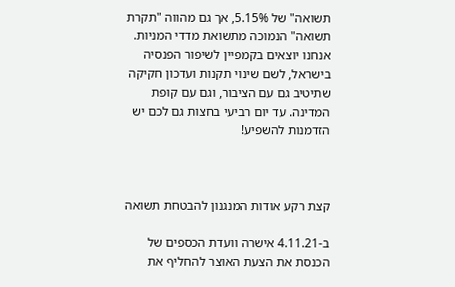תשואה" של 5.15%, אך גם מהווה "תקרת תשואה" הנמוכה מתשואת מדדי המניות. אנחנו יוצאים בקמפיין לשיפור הפנסיה בישראל, לשם שינוי תקנות ועדכון חקיקה שתיטיב גם עם הציבור, וגם עם קופת המדינה. עד יום רביעי בחצות גם לכם יש הזדמנות להשפיע!



קצת רקע אודות המנגנון להבטחת תשואה

ב-4.11.21 אישרה וועדת הכספים של הכנסת את הצעת האוצר להחליף את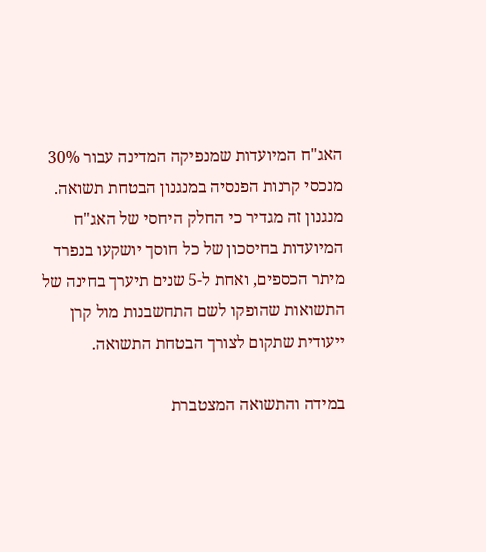האג"ח המיועדות שמנפיקה המדינה עבור 30% מנכסי קרנות הפנסיה במנגנון הבטחת תשואה. מנגנון זה מגדיר כי החלק היחסי של האג"ח המיועדות בחיסכון של כל חוסך יושקעו בנפרד מיתר הכספים, ואחת ל-5 שנים תיערך בחינה של התשואות שהופקו לשם התחשבנות מול קרן ייעודית שתקום לצורך הבטחת התשואה.

במידה והתשואה המצטברת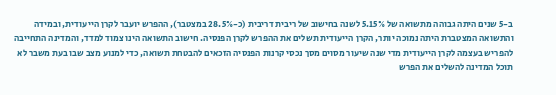ב-5 שנים היתה גבוהה מתשואה של 5.15% לשנה בחישוב של ריבית דריבית (כ-28.5% במצטבר), ההפרש יועבר לקרן הייעודית, ובמידה והתשואה המצטברת היתה נמוכה יותר, הקרן הייעודית תשלים את ההפרש לקרן הפנסיה. חישוב התשואה הינו צמוד למדד, והמדינה התחייבה להפריש בעצמה לקרן הייעודית מדי שנה שיעור מסוים מסך נכסי קרנות הפנסיה הזכאים להבטחת תשואה, כדי למנוע מצב שבו בעת משבר לא תוכל המדינה להשלים את הפרש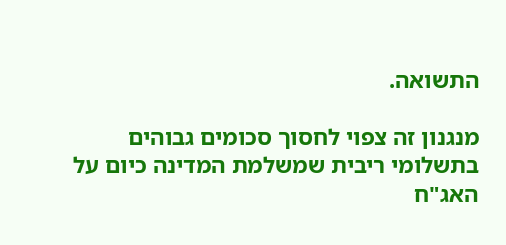התשואה.

מנגנון זה צפוי לחסוך סכומים גבוהים בתשלומי ריבית שמשלמת המדינה כיום על האג"ח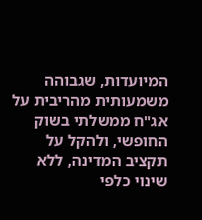המיועדות, שגבוהה משמעותית מהריבית על אג"ח ממשלתי בשוק החופשי, ולהקל על תקציב המדינה, ללא שינוי כלפי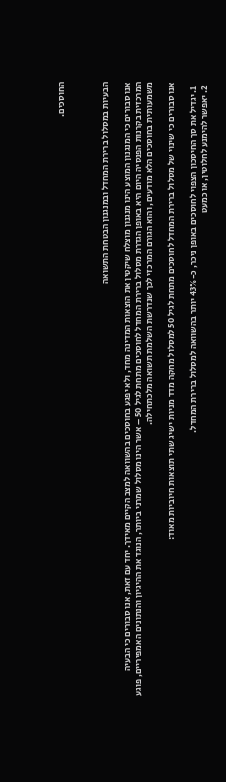החוסכים.



הבעיות במסלול ברירת המחדל ובמנגנון הבטחת התשואה

אנו סבורים כי המנגנון המוצע הינו מנגנון מוצלח שיקטין את הוצאות המדינה מחד, ולא יפגע בחוסכים בהשוואה למצב הקיים מאידך. יחד עם זאת, אנו סבורים כי הבעיה המרכזית בקרנות הפנסיה היום היא באופן הגדרת מסלול ברירת המחדל לחוסכים מתחת לגיל 50 – אשר הינו מסלול שמרני ביותר, הנוגד את ההיגיון והנתונים האמפיריים, פוגע משמעותית בחוסכים הלא מודעים, והוא הגורם המרכזי לכך שנדרשת השלמת תשואה מלכתחילה.

אנו סבורים כי שינוי של מסלול ברירת המחדל לחוסכים מתחת לגיל 50 למסלול מחקה מדד מניות ישיג שתי תוצאות חיוביות מאוד:

  1. יגדיל את סך החיסכון הצפוי לחוסכים באופן ניכר, כ-43% יותר בהשוואה למסלול ברירת המחדל.
  2. יאפשר להימנע לחלוטין, או כמעט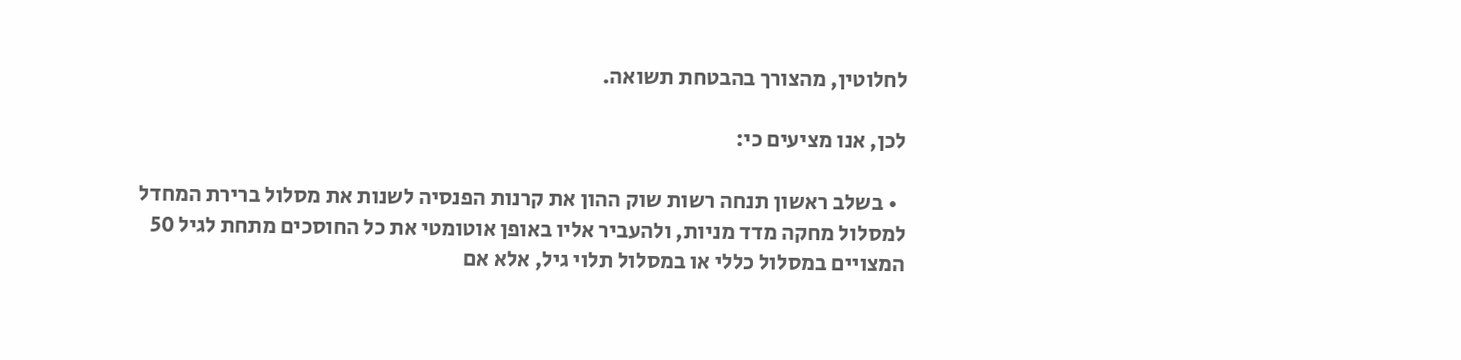לחלוטין, מהצורך בהבטחת תשואה.

לכן, אנו מציעים כי:

  • בשלב ראשון תנחה רשות שוק ההון את קרנות הפנסיה לשנות את מסלול ברירת המחדל למסלול מחקה מדד מניות, ולהעביר אליו באופן אוטומטי את כל החוסכים מתחת לגיל 50 המצויים במסלול כללי או במסלול תלוי גיל, אלא אם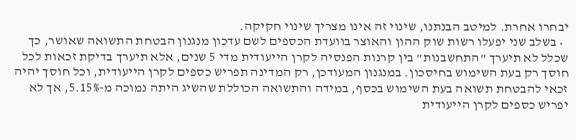יבחרו אחרת. למיטב הבנתנו, שינוי זה אינו מצריך שינוי חקיקה.
  • בשלב שני יפעלו רשות שוק ההון והאוצר בוועדת הכספים לשם עדכון מנגנון הבטחת התשואה שאושר, כך שכלל לא תיערך "התחשבנות" בין קרנות הפנסיה לקרן הייעודית מדי 5 שנים, אלא תיערך בדיקת זכאות לכל חוסך רק בעת השימוש בחיסכון. במנגנון המעודכן, רק המדינה תפריש כספים לקרן הייעודית, וכל חוסך יהיה זכאי להבטחת תשואה בעת השימוש בכסף, במידה והתשואה הכוללת שהשיג היתה נמוכה מ-5.15%, אך לא יפריש כספים לקרן הייעודית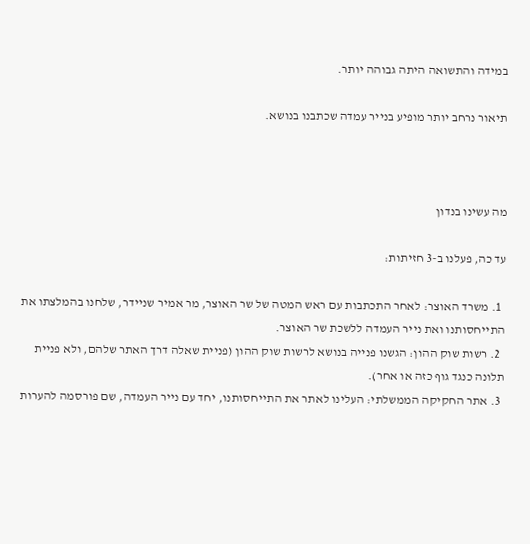במידה והתשואה היתה גבוהה יותר.

תיאור נרחב יותר מופיע בנייר עמדה שכתבנו בנושא.



מה עשינו בנדון

עד כה, פעלנו ב-3 חזיתות:

  1. משרד האוצר: לאחר התכתבות עם ראש המטה של שר האוצר, מר אמיר שניידר, שלחנו בהמלצתו את התייחסותנו ואת נייר העמדה ללשכת שר האוצר.
  2. רשות שוק ההון: הגשנו פנייה בנושא לרשות שוק ההון (פניית שאלה דרך האתר שלהם, ולא פניית תלונה כנגד גוף כזה או אחר).
  3. אתר החקיקה הממשלתי: העלינו לאתר את התייחסותנו, יחד עם נייר העמדה, שם פורסמה להערות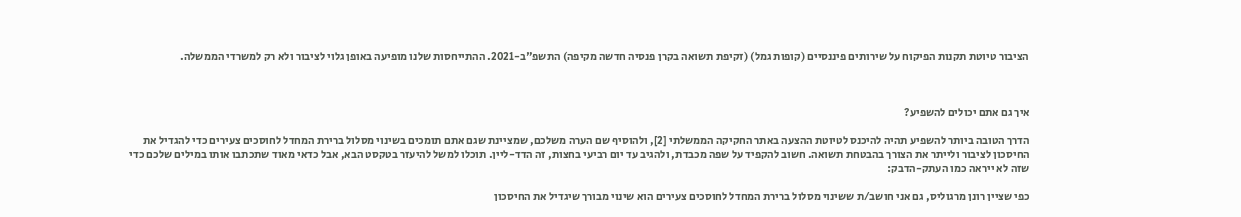הציבור טיוטת תקנות הפיקוח על שירותים פיננסיים (קופות גמל) (זקיפת תשואה בקרן פנסיה חדשה מקיפה) התשפ"ב-2021. ההתייחסות שלנו מופיעה באופן גלוי לציבור ולא רק למשרדי הממשלה.



איך גם אתם יכולים להשפיע?

הדרך הטובה ביותר להשפיע תהיה להיכנס לטיוטת ההצעה באתר החקיקה הממשלתי [2], ולהוסיף שם הערה משלכם, שמציינת שגם אתם תומכים בשינוי מסלול ברירת המחדל לחוסכים צעירים כדי להגדיל את החיסכון לציבור ולייתר את הצורך בהבטחת תשואה. חשוב להקפיד על שפה מכבדת, ולהגיב עד יום רביעי בחצות, זה הדד-ליין. תוכלו למשל להיעזר בטקסט הבא, אבל כדאי מאוד שתכתבו אותו במילים שלכם כדי שזה לא ייראה כמו העתק-הדבק:

כפי שציין רונן מרגוליס, גם אני חושב/ת ששינוי מסלול ברירת המחדל לחוסכים צעירים הוא שינוי מבורך שיגדיל את החיסכון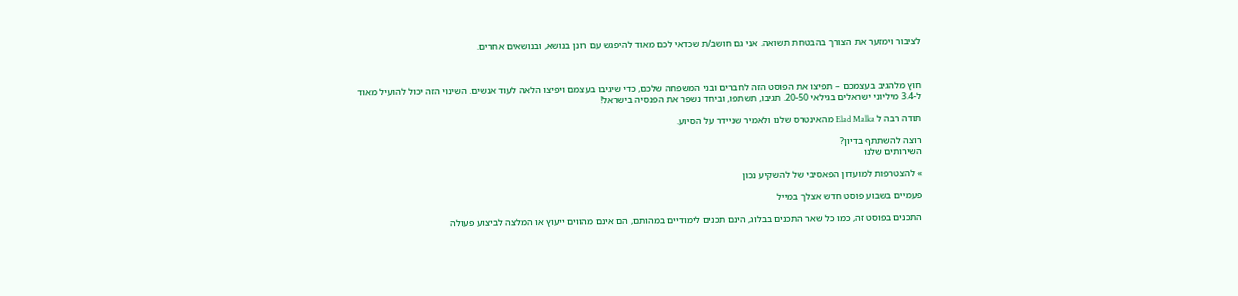לציבור וימזער את הצורך בהבטחת תשואה. אני גם חושב/ת שכדאי לכם מאוד להיפגש עם רונן בנושא, ובנושאים אחרים.



חוץ מלהגיב בעצמכם – תפיצו את הפוסט הזה לחברים ובני המשפחה שלכם, כדי שיגיבו בעצמם ויפיצו הלאה לעוד אנשים. השינוי הזה יכול להועיל מאוד ל-3.4 מיליוני ישראלים בגילאי 20-50. תגיבו, תשתפו, וביחד נשפר את הפנסיה בישראל!

תודה רבה ל Elad Malka מהאינטרס שלנו ולאמיר שניידר על הסיוע.

רוצה להשתתף בדיון?
השירותים שלנו

» להצטרפות למועדון הפאסיבי של להשקיע נכון

פעמיים בשבוע פוסט חדש אצלך במייל

התכנים בפוסט זה, כמו כל שאר התכנים בבלוג, הינם תכנים לימודיים במהותם, הם אינם מהווים ייעוץ או המלצה לביצוע פעולה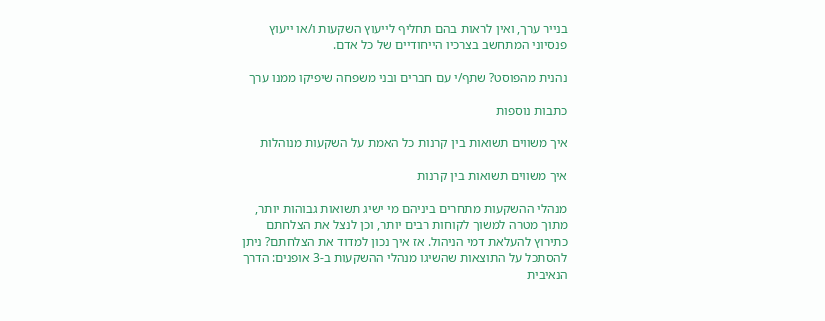בנייר ערך, ואין לראות בהם תחליף לייעוץ השקעות ו/או ייעוץ פנסיוני המתחשב בצרכיו הייחודיים של כל אדם.

נהנית מהפוסט? שתף/י עם חברים ובני משפחה שיפיקו ממנו ערך

כתבות נוספות

איך משווים תשואות בין קרנות כל האמת על השקעות מנוהלות

איך משווים תשואות בין קרנות

מנהלי ההשקעות מתחרים ביניהם מי ישיג תשואות גבוהות יותר, מתוך מטרה למשוך לקוחות רבים יותר, וכן לנצל את הצלחתם כתירוץ להעלאת דמי הניהול. אז איך נכון למדוד את הצלחתם? ניתן להסתכל על התוצאות שהשיגו מנהלי ההשקעות ב-3 אופנים: הדרך הנאיבית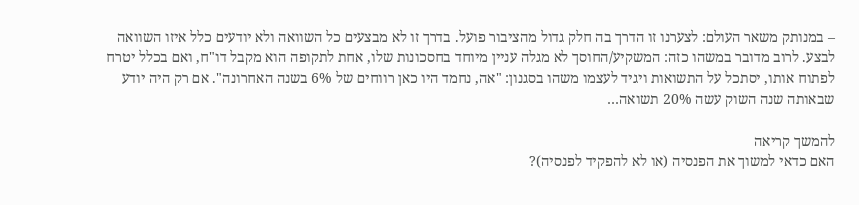– במנותק משאר העולם: לצערנו זו הדרך בה חלק גדול מהציבור פועל. בדרך זו לא מבצעים כל השוואה ולא יודעים כלל איזו השוואה לבצע. לרוב מדובר במשהו כזה: המשקיע/החוסך לא מגלה עניין מיוחד בחסכונות שלו, אחת לתקופה הוא מקבל דו"ח, ואם בכלל יטרח לפתוח אותו, יסתכל על התשואות ויגיד לעצמו משהו בסגנון: "אה, נחמד היו כאן רווחים של 6% בשנה האחרונה". אם רק היה יודע שבאותה שנה השוק עשה 20% תשואה…

להמשך קריאה
האם כדאי למשוך את הפנסיה (או לא להפקיד לפנסיה)?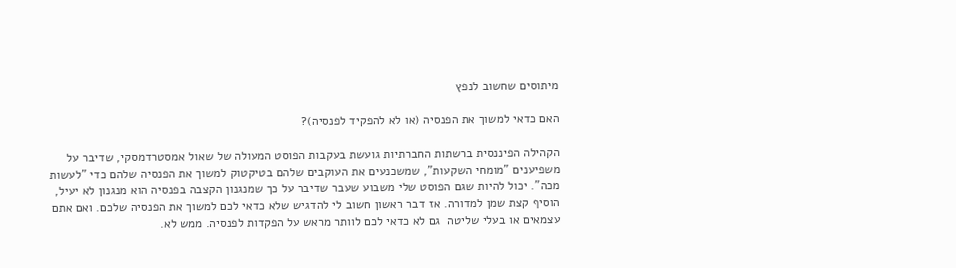מיתוסים שחשוב לנפץ

האם כדאי למשוך את הפנסיה (או לא להפקיד לפנסיה)?

הקהילה הפיננסית ברשתות החברתיות גועשת בעקבות הפוסט המעולה של שאול אמסטרדמסקי, שדיבר על משפיענים "מומחי השקעות", שמשכנעים את העוקבים שלהם בטיקטוק למשוך את הפנסיה שלהם כדי "לעשות מכה". יכול להיות שגם הפוסט שלי משבוע שעבר שדיבר על כך שמנגנון הקצבה בפנסיה הוא מנגנון לא יעיל, הוסיף קצת שמן למדורה. אז דבר ראשון חשוב לי להדגיש שלא כדאי לכם למשוך את הפנסיה שלכם. ואם אתם עצמאים או בעלי שליטה  גם לא כדאי לכם לוותר מראש על הפקדות לפנסיה. ממש לא.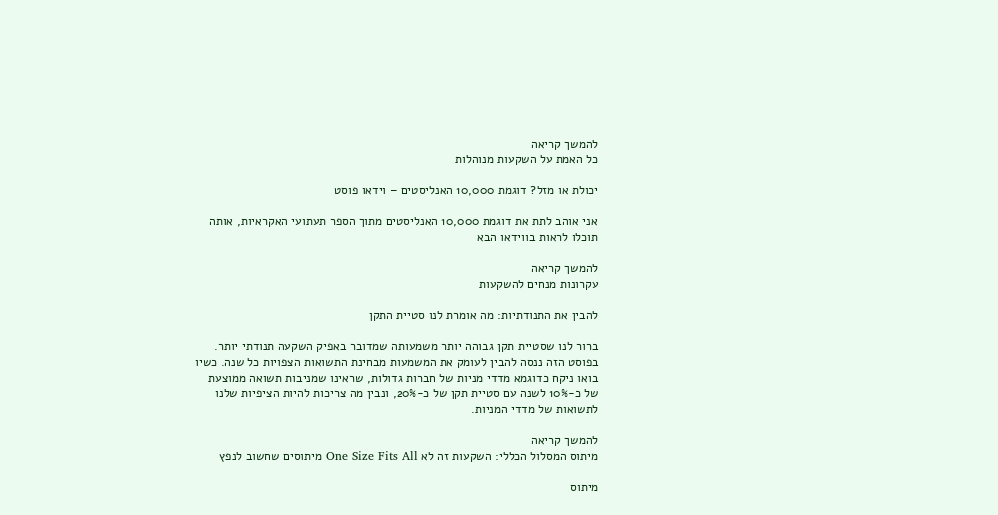להמשך קריאה
כל האמת על השקעות מנוהלות

יכולת או מזל? דוגמת 10,000 האנליסטים – וידאו פוסט

אני אוהב לתת את דוגמת 10,000 האנליסטים מתוך הספר תעתועי האקראיות, אותה תוכלו לראות בווידאו הבא

להמשך קריאה
עקרונות מנחים להשקעות

להבין את התנודתיות: מה אומרת לנו סטיית התקן

ברור לנו שסטיית תקן גבוהה יותר משמעותה שמדובר באפיק השקעה תנודתי יותר. בפוסט הזה ננסה להבין לעומק את המשמעות מבחינת התשואות הצפויות כל שנה. כשיו בואו ניקח כדוגמא מדדי מניות של חברות גדולות, שראינו שמניבות תשואה ממוצעת של כ-10% לשנה עם סטיית תקן של כ-20%, ונבין מה צריכות להיות הציפיות שלנו לתשואות של מדדי המניות.

להמשך קריאה
מיתוס המסלול הכללי: השקעות זה לא One Size Fits All מיתוסים שחשוב לנפץ

מיתוס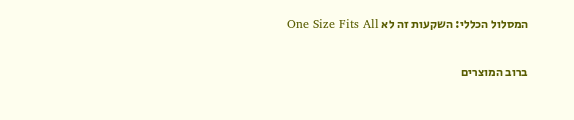המסלול הכללי: השקעות זה לא One Size Fits All

ברוב המוצרים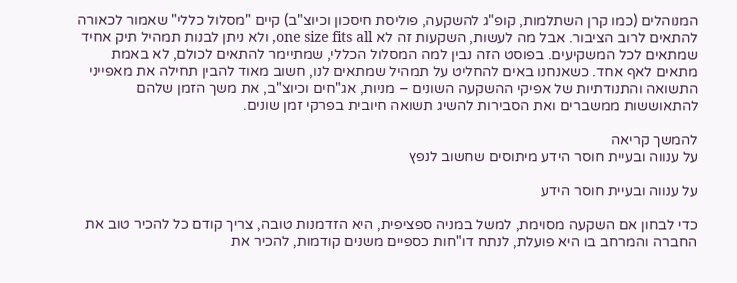המנוהלים (כמו קרן השתלמות, קופ"ג להשקעה, פוליסת חיסכון וכיוצ"ב) קיים "מסלול כללי" שאמור לכאורה להתאים לרוב הציבור. אבל מה לעשות, השקעות זה לא one size fits all, ולא ניתן לבנות תמהיל תיק אחיד שמתאים לכל המשקיעים. בפוסט הזה נבין למה המסלול הכללי, שמתיימר להתאים לכולם, לא באמת מתאים לאף אחד. כשאנחנו באים להחליט על תמהיל שמתאים לנו, חשוב מאוד להבין תחילה את מאפייני התשואה והתנודתיות של אפיקי ההשקעה השונים – מניות, אג"חים וכיוצ"ב, את משך הזמן שלהם להתאוששות ממשברים ואת הסבירות להשיג תשואה חיובית בפרקי זמן שונים.

להמשך קריאה
על ענווה ובעיית חוסר הידע מיתוסים שחשוב לנפץ

על ענווה ובעיית חוסר הידע

כדי לבחון אם השקעה מסוימת, למשל במניה ספציפית, היא הזדמנות טובה, צריך קודם כל להכיר טוב את החברה והמרחב בו היא פועלת, לנתח דו"חות כספיים משנים קודמות, להכיר את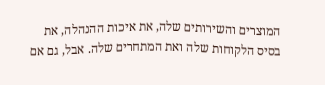המוצרים והשירותים שלה, את איכות ההנהלה, את בסיס הלקוחות שלה ואת המתחרים שלה. אבל, גם אם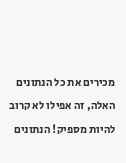מכירים את כל הנתונים האלה, זה אפילו לא קרוב להיות מספיק! הנתונים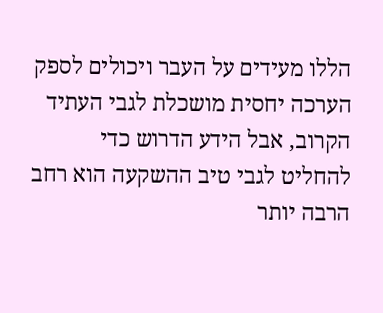הללו מעידים על העבר ויכולים לספק הערכה יחסית מושכלת לגבי העתיד הקרוב, אבל הידע הדרוש כדי להחליט לגבי טיב ההשקעה הוא רחב הרבה יותר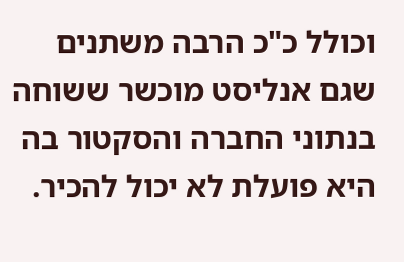וכולל כ"כ הרבה משתנים שגם אנליסט מוכשר ששוחה בנתוני החברה והסקטור בה היא פועלת לא יכול להכיר.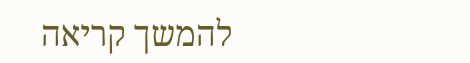להמשך קריאה